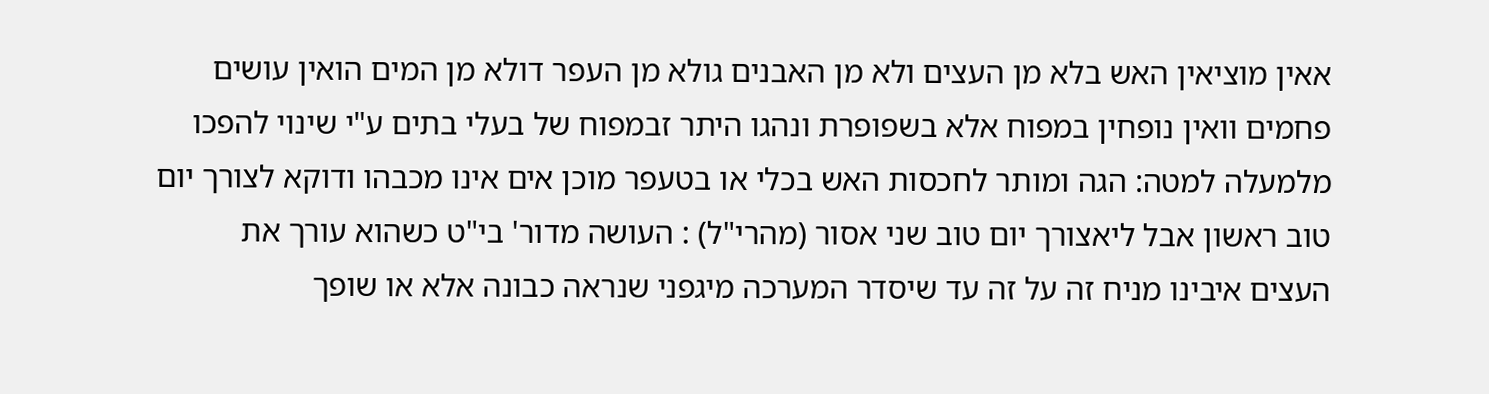אאין מוציאין האש בלא מן העצים ולא מן האבנים גולא מן העפר דולא מן המים הואין עושים פחמים וואין נופחין במפוח אלא בשפופרת ונהגו היתר זבמפוח של בעלי בתים ע"י שינוי להפכו מלמעלה למטה: הגה ומותר לחכסות האש בכלי או בטעפר מוכן אים אינו מכבהו ודוקא לצורך יום טוב ראשון אבל ליאצורך יום טוב שני אסור (מהרי"ל) : העושה מדור' בי"ט כשהוא עורך את העצים איבינו מניח זה על זה עד שיסדר המערכה מיגפני שנראה כבונה אלא או שופך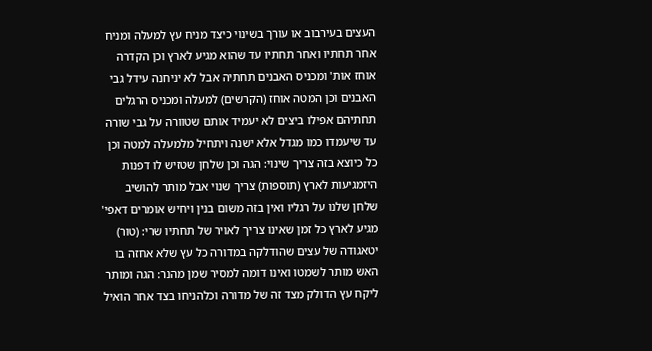העצים בעירבוב או עורך בשינוי כיצד מניח עץ למעלה ומניח אחר תחתיו ואחר תחתיו עד שהוא מגיע לארץ וכן הקדרה אוחז אות' ומכניס האבנים תחתיה אבל לא יניחנה עידל גבי האבנים וכן המטה אוחז (הקרשים) למעלה ומכניס הרגלים תחתיהם אפילו ביצים לא יעמיד אותם שטוורה על גבי שורה עד שיעמדו כמו מגדל אלא ישנה ויתחיל מלמעלה למטה וכן כל כיוצא בזה צריך שינוי: הגה וכן שלחן שטזיש לו דפנות היזמגיעות לארץ (תוספות) צריך שנוי אבל מותר להושיב שלחן שלנו על רגליו ואין בזה משום בנין ויחיש אומרים דאפי' מגיע לארץ כל זמן שאינו צריך לאויר של תחתיו שרי: (טור)
יטאגודה של עצים שהודלקה במדורה כל עץ שלא אחזה בו האש מותר לשמטו ואינו דומה למסיר שמן מהנר: הגה ומותר ליקח עץ הדולק מצד זה של מדורה וכלהניחו בצד אחר הואיל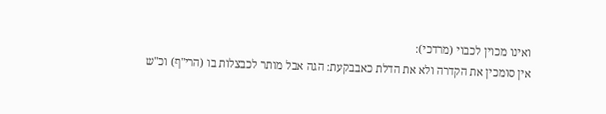ואינו מכוין לכבוי (מרדכי):
אין סומכין את הקדרה ולא את הדלת כאבבקעת: הגה אבל מותר לכבצלות בו (הרי"ף) וכ"ש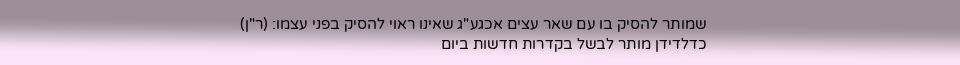שמותר להסיק בו עם שאר עצים אכגע"ג שאינו ראוי להסיק בפני עצמו: (ר"ן)
כדלדידן מותר לבשל בקדרות חדשות ביום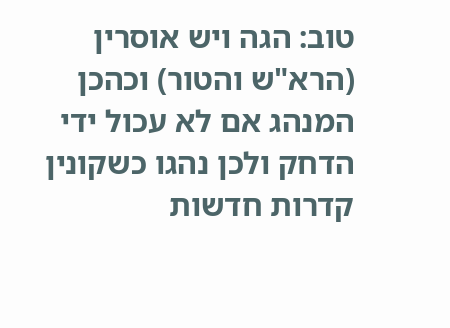טוב: הגה ויש אוסרין (הרא"ש והטור) וכהכן המנהג אם לא עכול ידי הדחק ולכן נהגו כשקונין קדרות חדשות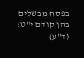בפסח מבשלים בהן קודם י"ט: (ד"ע)